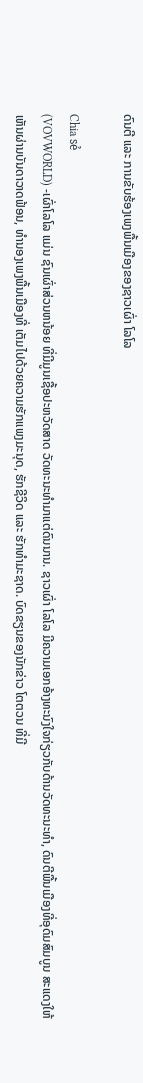ດົນຕີ ແລະ ການຂັບຮ້ອງເພງພື້ນເມືອງຂອງຊາວເຜົ່າ ໂລໂລ

Chia sẻ
(VOVWORLD) -ເຜົ່າໂລໂລ ແມ່ນ ຊົນເຜົ່າສ່ວນຫນ້ອຍ ທີ່ມີມູນເຊື້ອປະຫວັດສາດ ວັດທະນະທຳມາແຕ່ດົນນານ. ຊາວເຜົ່າ ໂລໂລ ມີຄວາມເອກອ້າງທະນົງໃຈກ່ຽວກັບດ້ານວັດທະນະທຳ, ດົນຕີພື້ນເມືອງທີ່ອຸດົມສົມບູນ ສະແດງໃຫ້ເຫັນຜ່ານບັນດາວາດຟ້ອນ, ທຳນອງເພງພື້ນເມືອງທີ່ ເຕັມໄປດ້ວຍຄວາມຮັກແພງມະນຸດ, ຮັກຊີວິດ ແລະ ຮັກທຳມະຊາດ. ບົດຂຽນຂອງນັກຂ່າວ ໂຕຕວນ ທີ່ມີ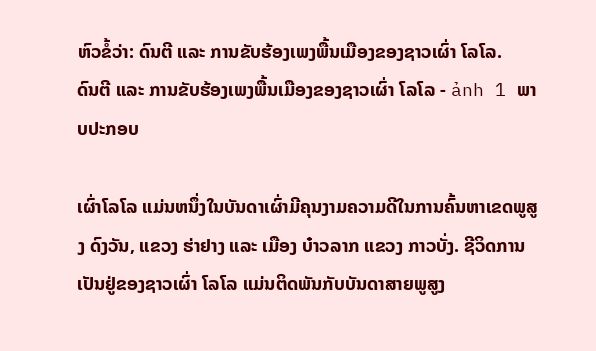ຫົວຂໍ້ວ່າ: ດົນຕີ ແລະ ການຂັບຮ້ອງເພງພື້ນເມືອງຂອງຊາວເຜົ່າ ໂລໂລ.
ດົນຕີ ແລະ ການຂັບຮ້ອງເພງພື້ນເມືອງຂອງຊາວເຜົ່າ ໂລໂລ - ảnh 1 ພາບປະກອບ

ເຜົ່າໂລໂລ ແມ່ນຫນຶ່ງໃນບັນດາເຜົ່າມີຄຸນງາມຄວາມດີໃນການຄົ້ນຫາເຂດພູສູງ ດົງວັນ, ແຂວງ ຮ່າຢາງ ແລະ ເມືອງ ບ໋າວລາກ ແຂວງ ກາວບັ່ງ. ຊີວິດການເປັນຢູ່ຂອງຊາວເຜົ່າ ໂລໂລ ແມ່ນຕິດພັນກັບບັນດາສາຍພູສູງ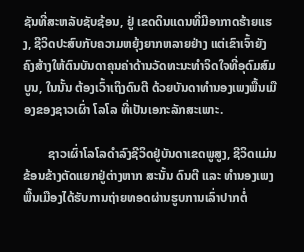ຊັນທີ່ສະຫລັບຊັບຊ້ອນ, ຢູ່ ເຂດດິນແດນທີ່ມີອາກາດຮ້າຍແຮງ, ຊີວິດປະສົບກັບຄວາມຫຍຸ້ງຍາກຫລາຍຢ່າງ ແຕ່ເຂົາເຈົ້າຍັງຄົງສ້າງໃຫ້ຕົນບັນດາຄຸນຄ່າດ້ານວັດທະນະທຳຈິດໃຈທີ່ອຸດົມສົມບູນ, ໃນນັ້ນ ຕ້ອງເວົ້າເຖິງດົນຕີ ດ້ວຍບັນດາທຳນອງເພງພື້ນເມືອງຂອງຊາວເຜົ່າ ໂລໂລ ທີ່ເປັນເອກະລັກສະເພາະ.

        ຊາວເຜົ່າໂລໂລດຳລົງຊີວິດຢູ່ບັນດາເຂດພູສູງ, ຊີວິດແມ່ນຂ້ອນຂ້າງຕັດແຍກຢູ່ຕ່າງຫາກ ສະນັ້ນ ດົນຕີ ແລະ ທຳນອງເພງພື້ນເມືອງໄດ້ຮັບການຖ່າຍທອດຜ່ານຮູບການເລົ່າປາກຕໍ່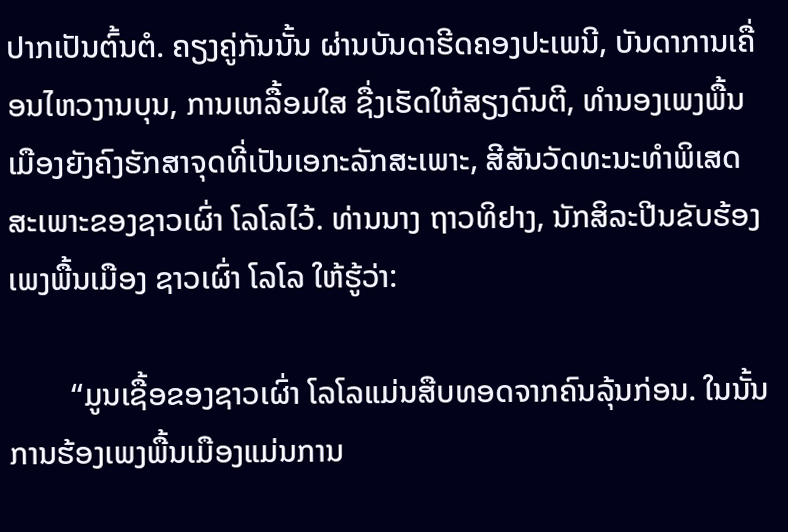ປາກເປັນຕົ້ນຕໍ. ຄຽງຄູ່ກັນນັ້ນ ຜ່ານບັນດາຮີດຄອງປະເພນີ, ບັນດາການເຄື່ອນໄຫວງານບຸນ, ການເຫລື້ອມໃສ ຊື່ງເຮັດໃຫ້ສຽງດົນຕີ, ທຳນອງເພງພື້ນເມືອງຍັງຄົງຮັກສາຈຸດທີ່ເປັນເອກະລັກສະເພາະ, ສີສັນວັດທະນະທຳພິເສດສະເພາະຂອງຊາວເຜົ່າ ໂລໂລໄວ້. ທ່ານນາງ ຖາວທິຢາງ, ນັກສິລະປີນຂັບຮ້ອງເພງພື້ນເມືອງ ຊາວເຜົ່າ ໂລໂລ ໃຫ້ຮູ້ວ່າ:

        “ມູນເຊື້ອຂອງຊາວເຜົ່າ ໂລໂລແມ່ນສືບທອດຈາກຄົນລຸ້ນກ່ອນ. ໃນນັ້ນ ການຮ້ອງເພງພື້ນເມືອງແມ່ນການ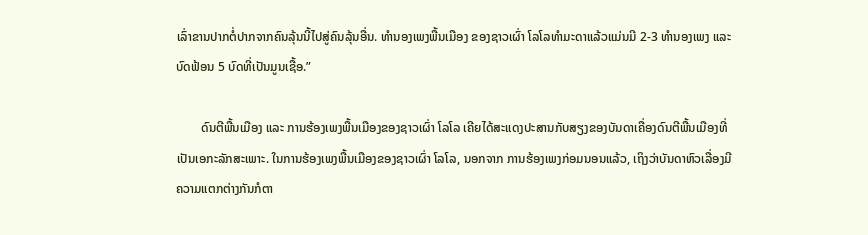ເລົ່າຂານປາກຕໍ່ປາກຈາກຄົນລຸ້ນນີ້ໄປສູ່ຄົນລຸ້ນອື່ນ. ທຳນອງເພງພື້ນເມືອງ ຂອງຊາວເຜົ່າ ໂລໂລທຳມະດາແລ້ວແມ່ນມີ 2-3 ທຳນອງເພງ ແລະ ບົດຟ້ອນ 5 ບົດທີ່ເປັນມູນເຊື້ອ.”

        ດົນຕີພື້ນເມືອງ ແລະ ການຮ້ອງເພງພື້ນເມືອງຂອງຊາວເຜົ່າ ໂລໂລ ເຄີຍໄດ້ສະແດງປະສານກັບສຽງຂອງບັນດາເຄື່ອງດົນຕີພື້ນເມືອງທີ່ເປັນເອກະລັກສະເພາະ. ໃນການຮ້ອງເພງພື້ນເມືອງຂອງຊາວເຜົ່າ ໂລໂລ, ນອກຈາກ ການຮ້ອງເພງກ່ອມນອນແລ້ວ, ເຖິງວ່າບັນດາຫົວເລື່ອງມີຄວາມແຕກຕ່າງກັນກໍຕາ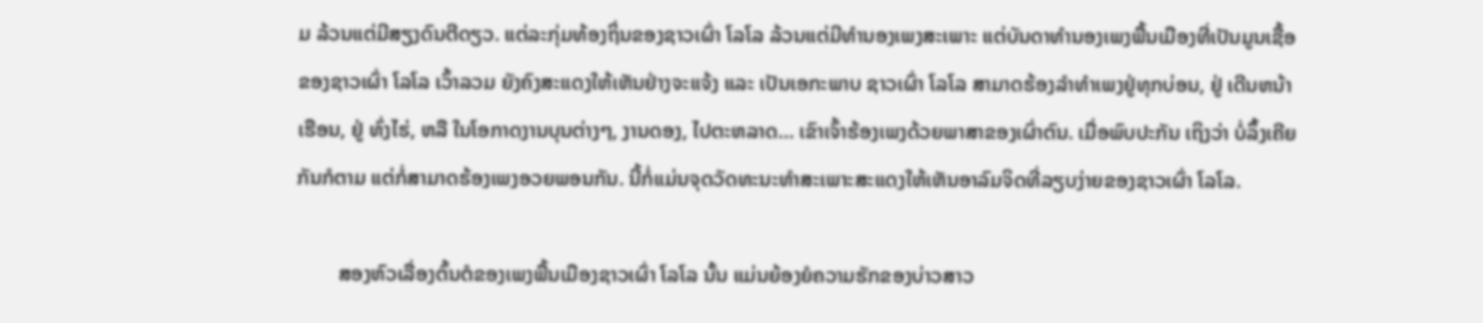ມ ລ້ວນແຕ່ມີສຽງດົນຕີດຽວ. ແຕ່ລະກຸ່ມທ້ອງຖິ່ນຂອງຊາວເຜົ່າ ໂລໂລ ລ້ວນແຕ່ມີທຳນອງເພງສະເພາະ ແຕ່ບັນດາທຳນອງເພງພື້ນເມືອງທີ່ເປັນມູນເຊື້ອຂອງຊາວເຜົ່າ ໂລໂລ ເວົ້າລວມ ຍັງຄົງສະແດງໃຫ້ເຫັນຢ່າງຈະແຈ້ງ ແລະ ເປັນເອກະພາບ ຊາວເຜົ່າ ໂລໂລ ສາມາດຮ້ອງລຳທຳເພງຢູ່ທຸກບ່ອນ, ຢູ່ ເດີນຫນ້າເຮືອນ, ຢູ່ ທົ່ງໄຮ່, ຫລື ໃນໂອກາດງານບຸນຕ່າງໆ, ງານດອງ, ໄປຕະຫລາດ… ເຂົາເຈົ້າຮ້ອງເພງດ້ວຍພາສາຂອງເຜົ່າຕົນ. ເມື່ອພົບປະກັນ ເຖິງວ່າ ບໍ່ລຶ້ງເຄີຍກັນກໍຕາມ ແຕ່ກໍ່ສາມາດຮ້ອງເພງອວຍພອນກັນ. ນີ້ກໍ່ແມ່ນຈຸດວັດທະນະທຳສະເພາະສະແດງໃຫ້ເຫັນອາລົມຈິດທີ່ລຽບງ່າຍຂອງຊາວເຜົ່າ ໂລໂລ.

        ສອງຫົວເລື່ອງຕົ້ນຕໍຂອງເພງພື້ນເມືອງຊາວເຜົ່າ ໂລໂລ ນັ້ນ ແມ່ນຍ້ອງຍໍຄວາມຮັກຂອງບ່າວສາວ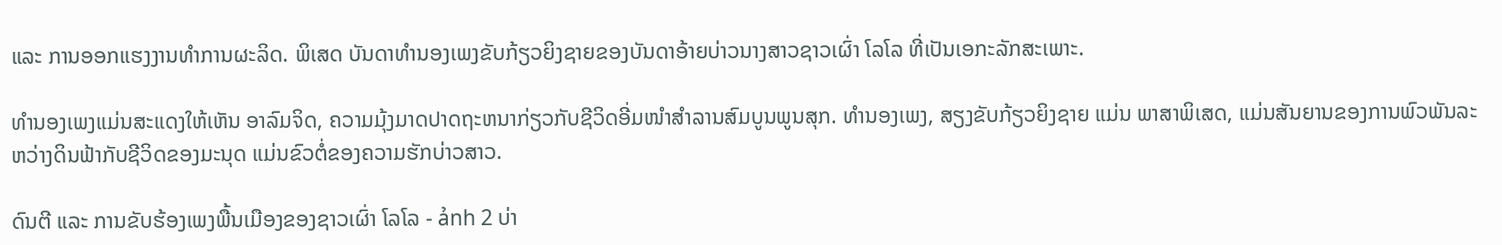ແລະ ການອອກແຮງງານທຳການຜະລິດ. ພິເສດ ບັນດາທຳນອງເພງຂັບກ້ຽວຍິງຊາຍຂອງບັນດາອ້າຍບ່າວນາງສາວຊາວເຜົ່າ ໂລໂລ ທີ່ເປັນເອກະລັກສະເພາະ.

ທຳນອງເພງແມ່ນສະແດງໃຫ້ເຫັນ ອາລົມຈິດ, ຄວາມມຸ້ງມາດປາດຖະຫນາກ່ຽວກັບຊີວິດອີ່ມໜຳສຳລານສົມບູນພູນສຸກ. ທຳນອງເພງ, ສຽງຂັບກ້ຽວຍິງຊາຍ ແມ່ນ ພາສາພິເສດ, ແມ່ນສັນຍານຂອງການພົວພັນລະຫວ່າງດິນຟ້າກັບຊີວິດຂອງມະນຸດ ແມ່ນຂົວຕໍ່ຂອງຄວາມຮັກບ່າວສາວ.

ດົນຕີ ແລະ ການຂັບຮ້ອງເພງພື້ນເມືອງຂອງຊາວເຜົ່າ ໂລໂລ - ảnh 2 ບ່າ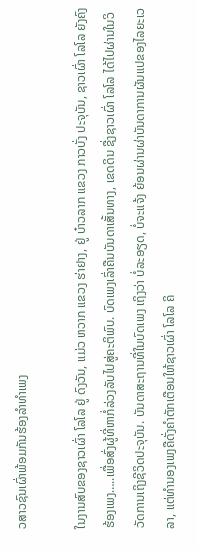ວສາວຊົນເຜົ່າພ້ອມກັນຮ້ອງລຳທຳເພງ

ໃນງານສົບຂອງຊາວເຜົ່າ ໂລໂລ ຢູ່ ດົງວັນ, ແມ່ວ ຫວາກ ແຂວງ ຮ່າຢາງ, ຢູ່ ບ໋າວລາກ ແຂວງ ກາວບັ່ງ ປະຈຸບັນ, ຊາວເຜົ່າ ໂລໂລ ຍັງຄົງຮ້ອງເພງ…..ເພື່ອສົ່ງຜູ້ທີ່ຫາກໍ່ລ່ວງລັບໄປສູ່ຄະຕິພົບ. ບົດເພງເລົ່າຄືນບັນດາເສັ້ນທາງ, ເຂດດິນ ຊື່ງຊາວເຜົ່າ ໂລໂລ ໄດ້ໄປຜ່ານໃນວິວັດການເຖິງຊີວິດປະຈຸບັນ. ບັນດາສະຖານທີ່ໃນບົດເພງ ເຖິງວ່າ ບໍ່ລະອຽດ, ບໍ່ຈະແຈ້ງ ຍ້ອນຜ່ານຜ່າບັນດາການຜັນແປຂອງໄລຍະເວລາ, ແຕ່ທຳນອງເພງຄືດັ່ງຄຳຕັກເຕືອນໃຫ້ຊາວເຜົ່າ ໂລໂລ ຄິ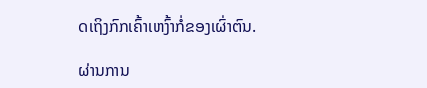ດເຖິງກົກເຄົ້າເຫງົ້າກໍ່ຂອງເຜົ່າຕົນ.

ຜ່ານການ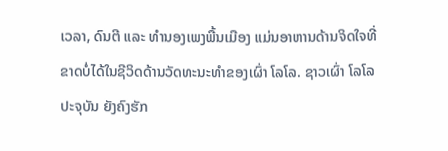ເວລາ, ດົນຕີ ແລະ ທຳນອງເພງພື້ນເມືອງ ແມ່ນອາຫານດ້ານຈິດໃຈທີ່ຂາດບໍ່ໄດ້ໃນຊີວິດດ້ານວັດທະນະທຳຂອງເຜົ່າ ໂລໂລ. ຊາວເຜົ່າ ໂລໂລ ປະຈຸບັນ ຍັງຄົງຮັກ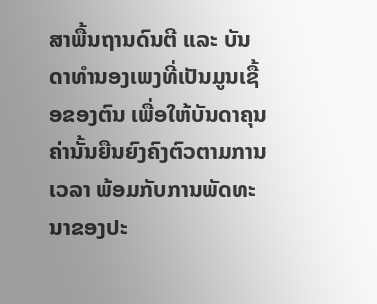ສາພື້ນຖານດົນຕີ ແລະ ບັນດາທຳນອງເພງທີ່ເປັນມູນເຊື້ອຂອງຕົນ ເພື່ອໃຫ້ບັນດາຄຸນຄ່ານັ້ນຍືນຍົງຄົງຕົວຕາມການເວລາ ພ້ອມກັບການພັດທະນາຂອງປະ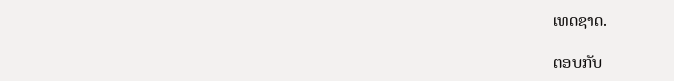ເທດຊາດ.

ຕອບກັບ